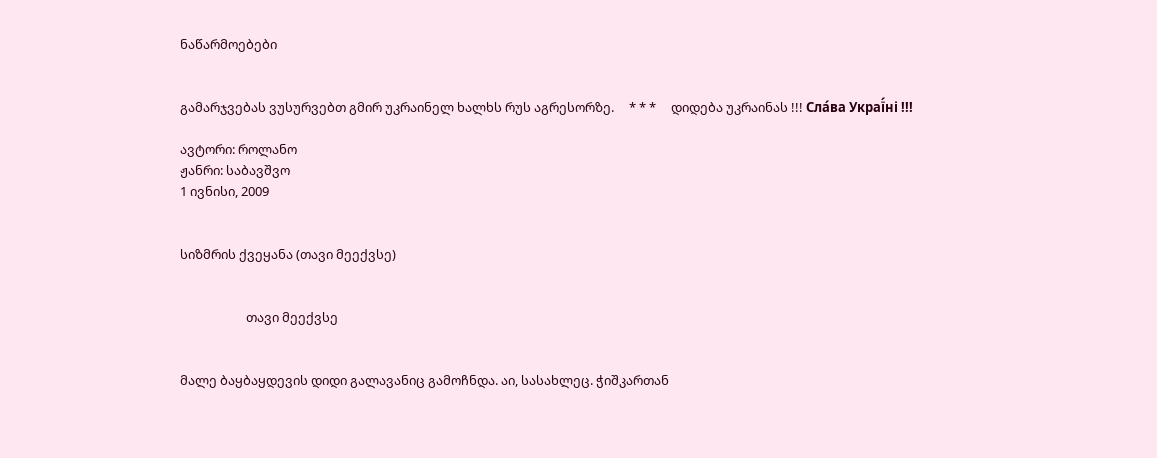ნაწარმოებები


გამარჯვებას ვუსურვებთ გმირ უკრაინელ ხალხს რუს აგრესორზე.     * * *     დიდება უკრაინას !!! Сла́ва Украї́ні !!!

ავტორი: როლანო
ჟანრი: საბავშვო
1 ივნისი, 2009


სიზმრის ქვეყანა (თავი მეექვსე)


                      თავი მეექვსე


მალე ბაყბაყდევის დიდი გალავანიც გამოჩნდა. აი, სასახლეც. ჭიშკართან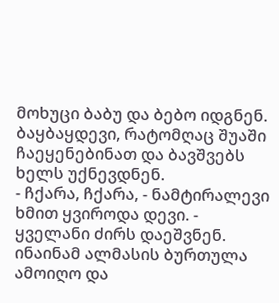მოხუცი ბაბუ და ბებო იდგნენ. ბაყბაყდევი, რატომღაც შუაში ჩაეყენებინათ და ბავშვებს ხელს უქნევდნენ.
- ჩქარა, ჩქარა, - ნამტირალევი ხმით ყვიროდა დევი. - ყველანი ძირს დაეშვნენ. ინაინამ ალმასის ბურთულა ამოიღო და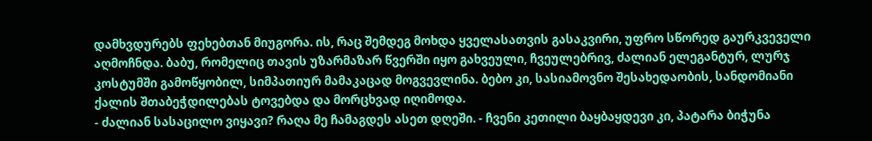დამხვდურებს ფეხებთან მიუგორა. ის, რაც შემდეგ მოხდა ყველასათვის გასაკვირი, უფრო სწორედ გაურკვეველი აღმოჩნდა. ბაბუ, რომელიც თავის უზარმაზარ წვერში იყო გახვეული, ჩვეულებრივ, ძალიან ელეგანტურ, ლურჯ კოსტუმში გამოწყობილ, სიმპათიურ მამაკაცად მოგვევლინა. ბებო კი, სასიამოვნო შესახედაობის, სანდომიანი ქალის შთაბეჭდილებას ტოვებდა და მორცხვად იღიმოდა.
- ძალიან სასაცილო ვიყავი? რაღა მე ჩამაგდეს ასეთ დღეში. - ჩვენი კეთილი ბაყბაყდევი კი, პატარა ბიჭუნა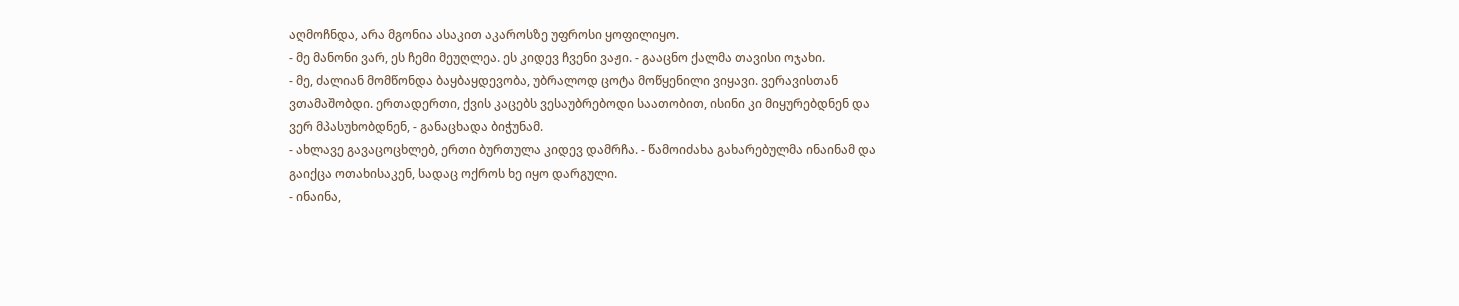აღმოჩნდა, არა მგონია ასაკით აკაროსზე უფროსი ყოფილიყო.
- მე მანონი ვარ, ეს ჩემი მეუღლეა. ეს კიდევ ჩვენი ვაჟი. - გააცნო ქალმა თავისი ოჯახი.
- მე, ძალიან მომწონდა ბაყბაყდევობა, უბრალოდ ცოტა მოწყენილი ვიყავი. ვერავისთან ვთამაშობდი. ერთადერთი, ქვის კაცებს ვესაუბრებოდი საათობით, ისინი კი მიყურებდნენ და ვერ მპასუხობდნენ, - განაცხადა ბიჭუნამ.
- ახლავე გავაცოცხლებ, ერთი ბურთულა კიდევ დამრჩა. - წამოიძახა გახარებულმა ინაინამ და გაიქცა ოთახისაკენ, სადაც ოქროს ხე იყო დარგული.
- ინაინა,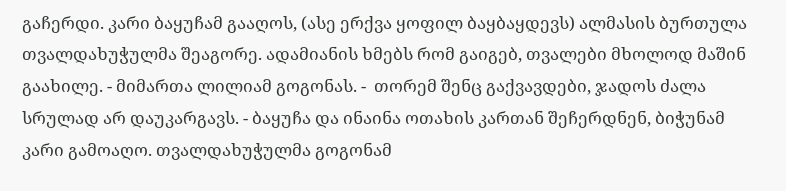გაჩერდი. კარი ბაყუჩამ გააღოს, (ასე ერქვა ყოფილ ბაყბაყდევს) ალმასის ბურთულა თვალდახუჭულმა შეაგორე. ადამიანის ხმებს რომ გაიგებ, თვალები მხოლოდ მაშინ გაახილე. - მიმართა ლილიამ გოგონას. -  თორემ შენც გაქვავდები, ჯადოს ძალა სრულად არ დაუკარგავს. - ბაყუჩა და ინაინა ოთახის კართან შეჩერდნენ, ბიჭუნამ კარი გამოაღო. თვალდახუჭულმა გოგონამ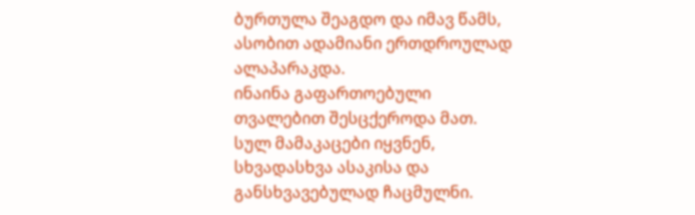ბურთულა შეაგდო და იმავ წამს, ასობით ადამიანი ერთდროულად ალაპარაკდა.
ინაინა გაფართოებული თვალებით შესცქეროდა მათ. სულ მამაკაცები იყვნენ, სხვადასხვა ასაკისა და განსხვავებულად ჩაცმულნი.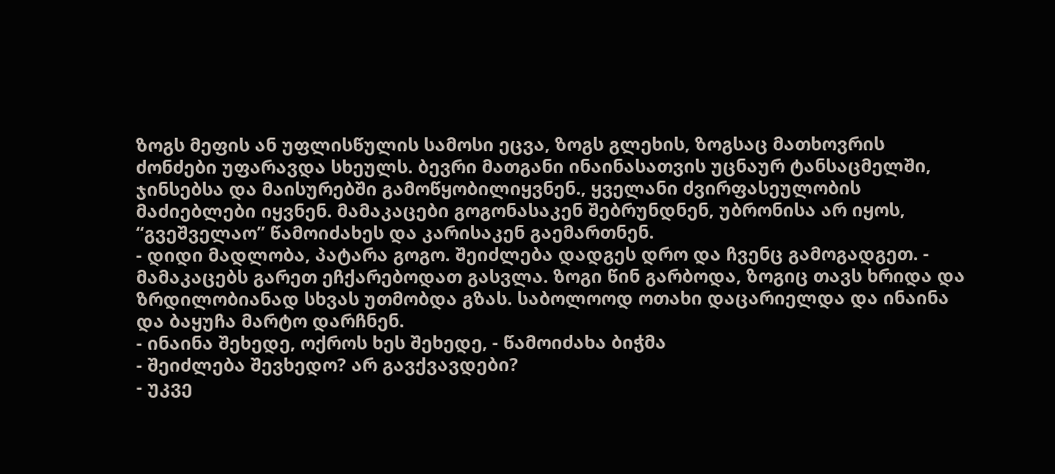ზოგს მეფის ან უფლისწულის სამოსი ეცვა, ზოგს გლეხის, ზოგსაც მათხოვრის ძონძები უფარავდა სხეულს. ბევრი მათგანი ინაინასათვის უცნაურ ტანსაცმელში, ჯინსებსა და მაისურებში გამოწყობილიყვნენ., ყველანი ძვირფასეულობის მაძიებლები იყვნენ. მამაკაცები გოგონასაკენ შებრუნდნენ, უბრონისა არ იყოს, “გვეშველაო” წამოიძახეს და კარისაკენ გაემართნენ.
- დიდი მადლობა, პატარა გოგო. შეიძლება დადგეს დრო და ჩვენც გამოგადგეთ. - მამაკაცებს გარეთ ეჩქარებოდათ გასვლა. ზოგი წინ გარბოდა, ზოგიც თავს ხრიდა და ზრდილობიანად სხვას უთმობდა გზას. საბოლოოდ ოთახი დაცარიელდა და ინაინა და ბაყუჩა მარტო დარჩნენ.
- ინაინა შეხედე, ოქროს ხეს შეხედე, - წამოიძახა ბიჭმა
- შეიძლება შევხედო? არ გავქვავდები?
- უკვე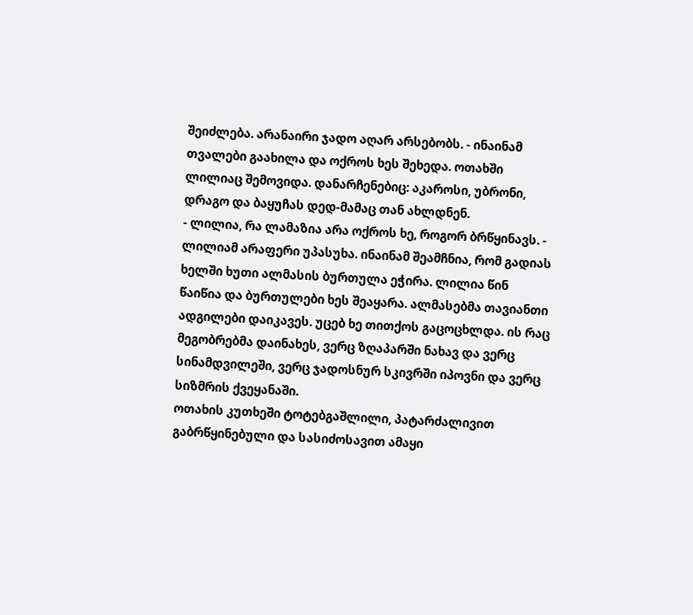შეიძლება. არანაირი ჯადო აღარ არსებობს. - ინაინამ თვალები გაახილა და ოქროს ხეს შეხედა. ოთახში ლილიაც შემოვიდა. დანარჩენებიც: აკაროსი, უბრონი, დრაგო და ბაყუჩას დედ-მამაც თან ახლდნენ.
- ლილია, რა ლამაზია არა ოქროს ხე, როგორ ბრწყინავს. - ლილიამ არაფერი უპასუხა. ინაინამ შეამჩნია, რომ გადიას ხელში ხუთი ალმასის ბურთულა ეჭირა. ლილია წინ წაიწია და ბურთულები ხეს შეაყარა. ალმასებმა თავიანთი ადგილები დაიკავეს. უცებ ხე თითქოს გაცოცხლდა. ის რაც მეგობრებმა დაინახეს, ვერც ზღაპარში ნახავ და ვერც სინამდვილეში, ვერც ჯადოსნურ სკივრში იპოვნი და ვერც სიზმრის ქვეყანაში.
ოთახის კუთხეში ტოტებგაშლილი, პატარძალივით გაბრწყინებული და სასიძოსავით ამაყი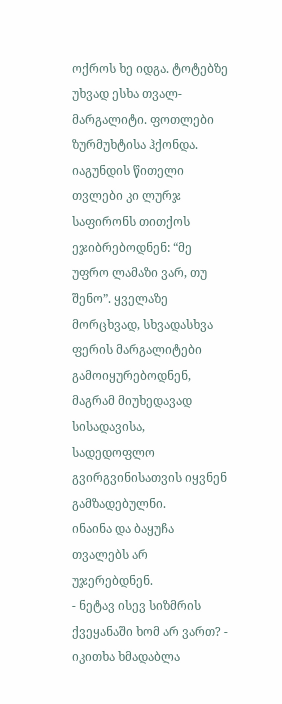ოქროს ხე იდგა. ტოტებზე უხვად ესხა თვალ-მარგალიტი. ფოთლები ზურმუხტისა ჰქონდა. იაგუნდის წითელი თვლები კი ლურჯ საფირონს თითქოს ეჯიბრებოდნენ: “მე უფრო ლამაზი ვარ, თუ შენო”. ყველაზე მორცხვად, სხვადასხვა ფერის მარგალიტები გამოიყურებოდნენ, მაგრამ მიუხედავად სისადავისა, სადედოფლო გვირგვინისათვის იყვნენ გამზადებულნი.
ინაინა და ბაყუჩა თვალებს არ უჯერებდნენ.
- ნეტავ ისევ სიზმრის ქვეყანაში ხომ არ ვართ? - იკითხა ხმადაბლა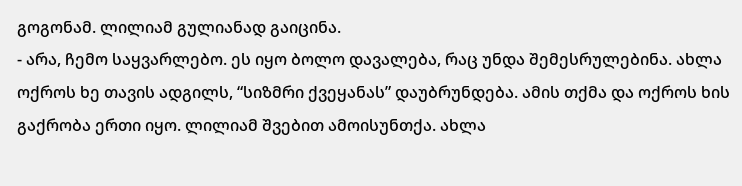გოგონამ. ლილიამ გულიანად გაიცინა.
- არა, ჩემო საყვარლებო. ეს იყო ბოლო დავალება, რაც უნდა შემესრულებინა. ახლა ოქროს ხე თავის ადგილს, “სიზმრი ქვეყანას” დაუბრუნდება. ამის თქმა და ოქროს ხის გაქრობა ერთი იყო. ლილიამ შვებით ამოისუნთქა. ახლა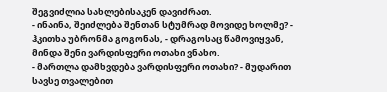შეგვიძლია სახლებისაკენ დავიძრათ.
- ინაინა, შეიძლება შენთან სტუმრად მოვიდე ხოლმე? - ჰკითხა უბრონმა გოგონას, - დრაგოსაც წამოვიყვან, მინდა შენი ვარდისფერი ოთახი ვნახო.
- მართლა დამხვდება ვარდისფერი ოთახი? - მუდარით სავსე თვალებით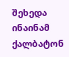შეხედა ინაინამ ქალბატონ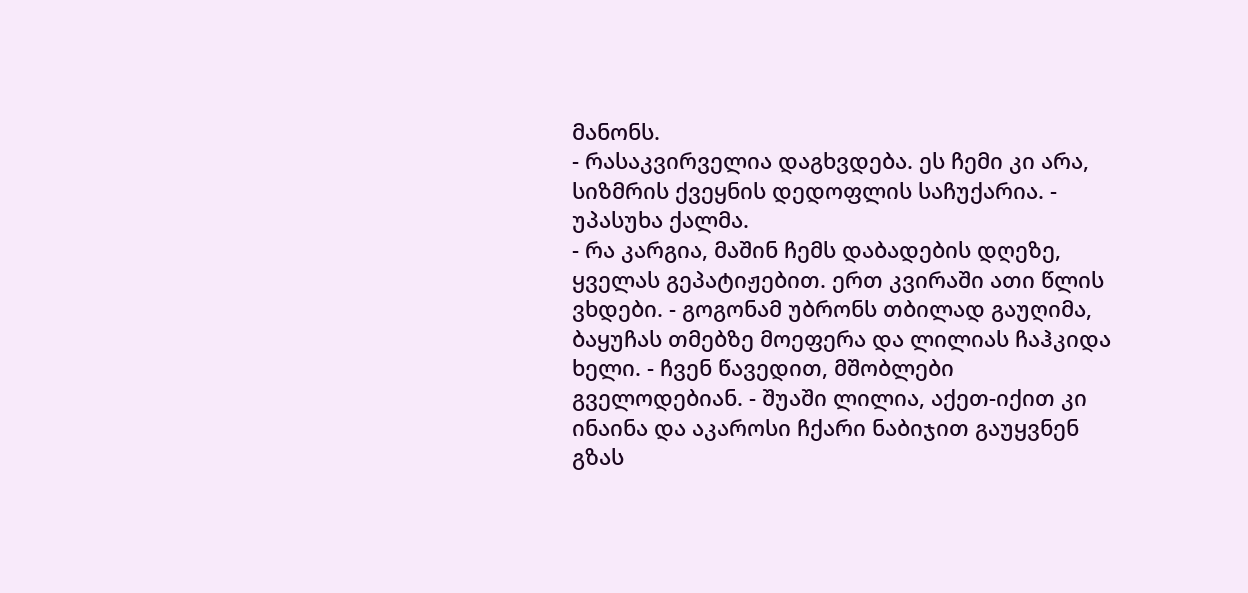მანონს.
- რასაკვირველია დაგხვდება. ეს ჩემი კი არა, სიზმრის ქვეყნის დედოფლის საჩუქარია. - უპასუხა ქალმა.
- რა კარგია, მაშინ ჩემს დაბადების დღეზე, ყველას გეპატიჟებით. ერთ კვირაში ათი წლის ვხდები. - გოგონამ უბრონს თბილად გაუღიმა, ბაყუჩას თმებზე მოეფერა და ლილიას ჩაჰკიდა ხელი. - ჩვენ წავედით, მშობლები გველოდებიან. - შუაში ლილია, აქეთ-იქით კი ინაინა და აკაროსი ჩქარი ნაბიჯით გაუყვნენ გზას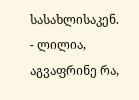სასახლისაკენ.
- ლილია, აგვაფრინე რა,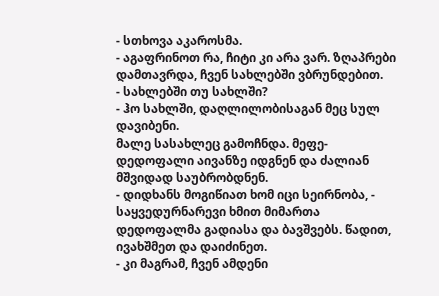- სთხოვა აკაროსმა.
- აგაფრინოთ რა, ჩიტი კი არა ვარ. ზღაპრები დამთავრდა, ჩვენ სახლებში ვბრუნდებით.
- სახლებში თუ სახლში?
- ჰო სახლში, დაღლილობისაგან მეც სულ დავიბენი.
მალე სასახლეც გამოჩნდა. მეფე-დედოფალი აივანზე იდგნენ და ძალიან მშვიდად საუბრობდნენ.
- დიდხანს მოგიწიათ ხომ იცი სეირნობა, - საყვედურნარევი ხმით მიმართა დედოფალმა გადიასა და ბავშვებს. წადით, ივახშმეთ და დაიძინეთ.
- კი მაგრამ, ჩვენ ამდენი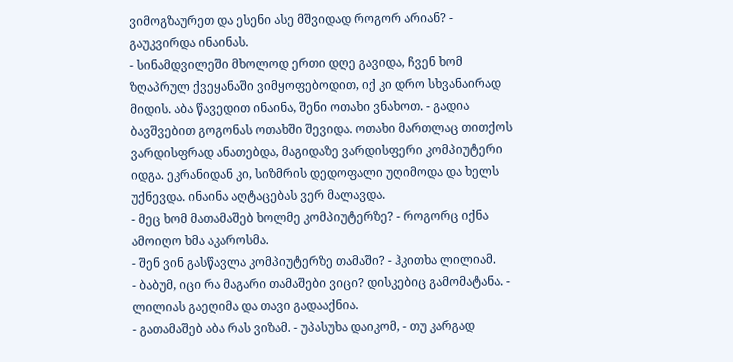ვიმოგზაურეთ და ესენი ასე მშვიდად როგორ არიან? - გაუკვირდა ინაინას.
- სინამდვილეში მხოლოდ ერთი დღე გავიდა, ჩვენ ხომ ზღაპრულ ქვეყანაში ვიმყოფებოდით, იქ კი დრო სხვანაირად მიდის. აბა წავედით ინაინა, შენი ოთახი ვნახოთ. - გადია ბავშვებით გოგონას ოთახში შევიდა. ოთახი მართლაც თითქოს ვარდისფრად ანათებდა, მაგიდაზე ვარდისფერი კომპიუტერი იდგა. ეკრანიდან კი, სიზმრის დედოფალი უღიმოდა და ხელს უქნევდა. ინაინა აღტაცებას ვერ მალავდა.
- მეც ხომ მათამაშებ ხოლმე კომპიუტერზე? - როგორც იქნა ამოიღო ხმა აკაროსმა.
- შენ ვინ გასწავლა კომპიუტერზე თამაში? - ჰკითხა ლილიამ.
- ბაბუმ, იცი რა მაგარი თამაშები ვიცი? დისკებიც გამომატანა. - ლილიას გაეღიმა და თავი გადააქნია.
- გათამაშებ აბა რას ვიზამ. - უპასუხა დაიკომ, - თუ კარგად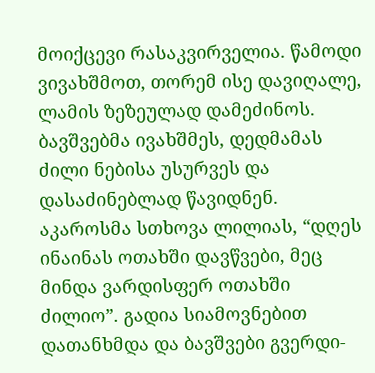მოიქცევი რასაკვირველია. წამოდი ვივახშმოთ, თორემ ისე დავიღალე, ლამის ზეზეულად დამეძინოს.
ბავშვებმა ივახშმეს, დედმამას ძილი ნებისა უსურვეს და დასაძინებლად წავიდნენ. აკაროსმა სთხოვა ლილიას, “დღეს ინაინას ოთახში დავწვები, მეც მინდა ვარდისფერ ოთახში ძილიო”. გადია სიამოვნებით დათანხმდა და ბავშვები გვერდი-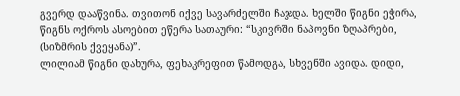გვერდ დააწვინა. თვითონ იქვე სავარძელში ჩაჯდა. ხელში წიგნი ეჭირა, წიგნს ოქროს ასოებით ეწერა სათაური: “სკივრში ნაპოვნი ზღაპრები, (სიზმრის ქვეყანა)”.
ლილიამ წიგნი დახურა, ფეხაკრეფით წამოდგა, სხვენში ავიდა. დიდი,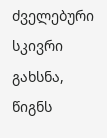ძველებური სკივრი გახსნა, წიგნს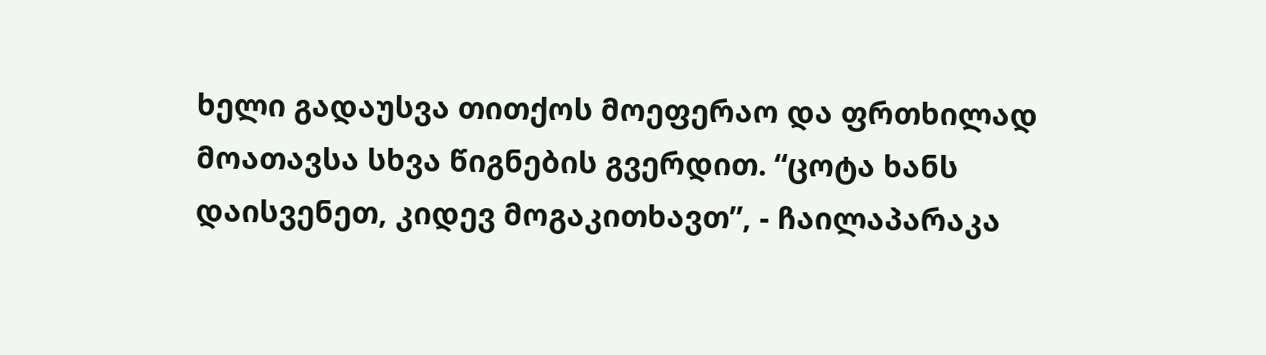ხელი გადაუსვა თითქოს მოეფერაო და ფრთხილად მოათავსა სხვა წიგნების გვერდით. “ცოტა ხანს დაისვენეთ, კიდევ მოგაკითხავთ”, - ჩაილაპარაკა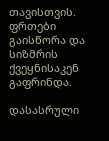თავისთვის. ფრთები გაისწორა და სიზმრის ქვეყნისაკენ გაფრინდა.

დასასრული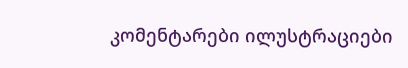კომენტარები ილუსტრაციები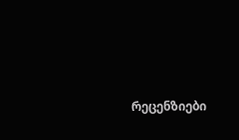რეცენზიები